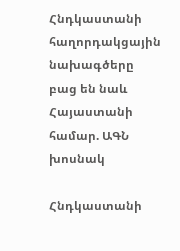Հնդկաստանի հաղորդակցային նախագծերը բաց են նաև Հայաստանի համար. ԱԳՆ խոսնակ

Հնդկաստանի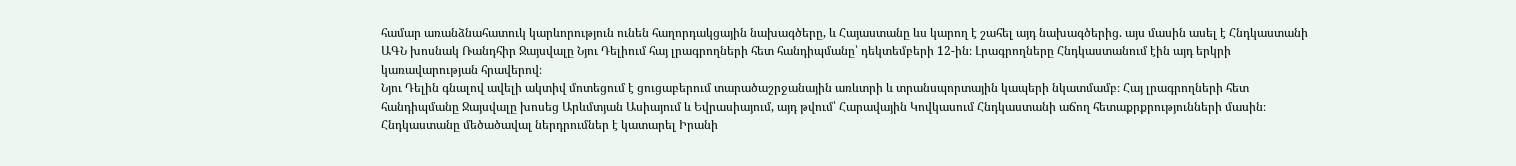համար առանձնահատուկ կարևորություն ունեն հաղորդակցային նախագծերը, և Հայաստանը ևս կարող է շահել այդ նախագծերից. այս մասին ասել է Հնդկաստանի ԱԳՆ խոսնակ Ռանդհիր Ջայսվալը Նյու Դելիում հայ լրագրողների հետ հանդիպմանը՝ դեկտեմբերի 12-ին։ Լրագրողները Հնդկաստանում էին այդ երկրի կառավարության հրավերով։
Նյու Դելին գնալով ավելի ակտիվ մոտեցում է ցուցաբերում տարածաշրջանային առևտրի և տրանսպորտային կապերի նկատմամբ։ Հայ լրագրողների հետ հանդիպմանը Ջայսվալը խոսեց Արևմտյան Ասիայում և Եվրասիայում, այդ թվում՝ Հարավային Կովկասում Հնդկաստանի աճող հետաքրքրությունների մասին։
Հնդկաստանը մեծածավալ ներդրումներ է կատարել Իրանի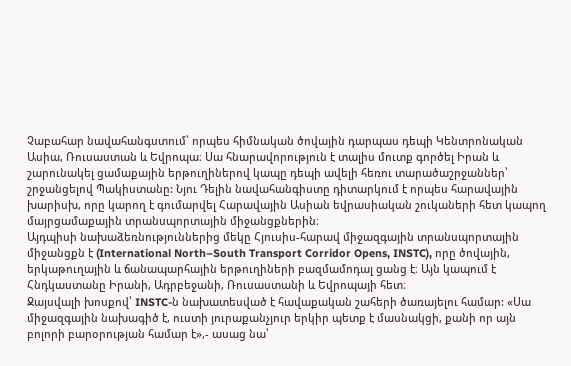Չաբահար նավահանգստում՝ որպես հիմնական ծովային դարպաս դեպի Կենտրոնական Ասիա, Ռուսաստան և Եվրոպա։ Սա հնարավորություն է տալիս մուտք գործել Իրան և շարունակել ցամաքային երթուղիներով կապը դեպի ավելի հեռու տարածաշրջաններ՝ շրջանցելով Պակիստանը: Նյու Դելին նավահանգիստը դիտարկում է որպես հարավային խարիսխ, որը կարող է գումարվել Հարավային Ասիան եվրասիական շուկաների հետ կապող մայրցամաքային տրանսպորտային միջանցքներին։
Այդպիսի նախաձեռնություններից մեկը Հյուսիս-հարավ միջազգային տրանսպորտային միջանցքն է (International North–South Transport Corridor Opens, INSTC), որը ծովային, երկաթուղային և ճանապարհային երթուղիների բազմամոդալ ցանց է։ Այն կապում է Հնդկաստանը Իրանի, Ադրբեջանի, Ռուսաստանի և Եվրոպայի հետ։
Ջայսվալի խոսքով՝ INSTC-ն նախատեսված է հավաքական շահերի ծառայելու համար: «Սա միջազգային նախագիծ է, ուստի յուրաքանչյուր երկիր պետք է մասնակցի, քանի որ այն բոլորի բարօրության համար է»,- ասաց նա՝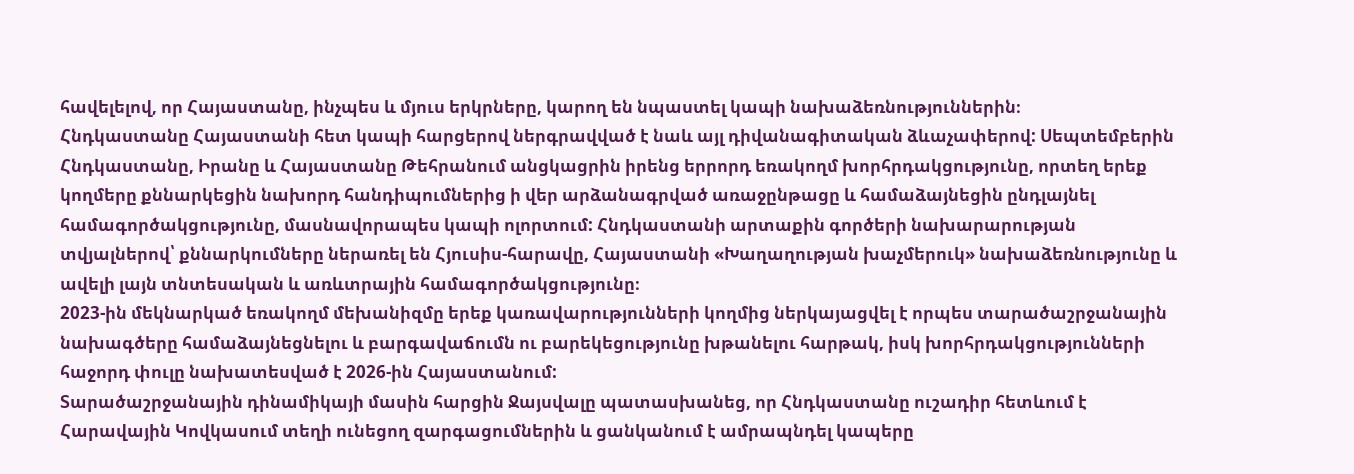հավելելով, որ Հայաստանը, ինչպես և մյուս երկրները, կարող են նպաստել կապի նախաձեռնություններին։
Հնդկաստանը Հայաստանի հետ կապի հարցերով ներգրավված է նաև այլ դիվանագիտական ձևաչափերով: Սեպտեմբերին Հնդկաստանը, Իրանը և Հայաստանը Թեհրանում անցկացրին իրենց երրորդ եռակողմ խորհրդակցությունը, որտեղ երեք կողմերը քննարկեցին նախորդ հանդիպումներից ի վեր արձանագրված առաջընթացը և համաձայնեցին ընդլայնել համագործակցությունը, մասնավորապես կապի ոլորտում: Հնդկաստանի արտաքին գործերի նախարարության տվյալներով՝ քննարկումները ներառել են Հյուսիս-հարավը, Հայաստանի «Խաղաղության խաչմերուկ» նախաձեռնությունը և ավելի լայն տնտեսական և առևտրային համագործակցությունը։
2023-ին մեկնարկած եռակողմ մեխանիզմը երեք կառավարությունների կողմից ներկայացվել է որպես տարածաշրջանային նախագծերը համաձայնեցնելու և բարգավաճումն ու բարեկեցությունը խթանելու հարթակ, իսկ խորհրդակցությունների հաջորդ փուլը նախատեսված է 2026-ին Հայաստանում:
Տարածաշրջանային դինամիկայի մասին հարցին Ջայսվալը պատասխանեց, որ Հնդկաստանը ուշադիր հետևում է Հարավային Կովկասում տեղի ունեցող զարգացումներին և ցանկանում է ամրապնդել կապերը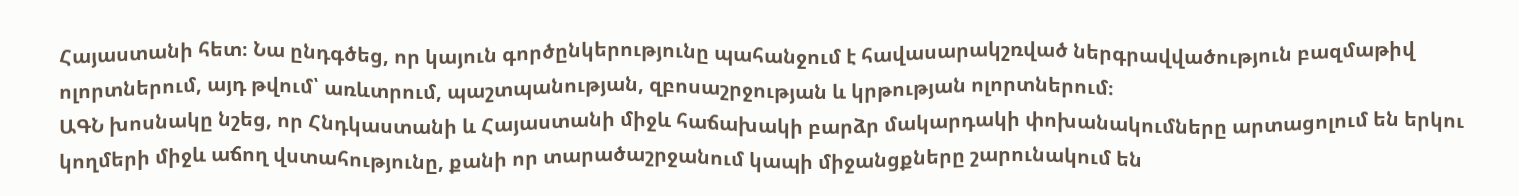Հայաստանի հետ։ Նա ընդգծեց, որ կայուն գործընկերությունը պահանջում է հավասարակշռված ներգրավվածություն բազմաթիվ ոլորտներում, այդ թվում՝ առևտրում, պաշտպանության, զբոսաշրջության և կրթության ոլորտներում։
ԱԳՆ խոսնակը նշեց, որ Հնդկաստանի և Հայաստանի միջև հաճախակի բարձր մակարդակի փոխանակումները արտացոլում են երկու կողմերի միջև աճող վստահությունը, քանի որ տարածաշրջանում կապի միջանցքները շարունակում են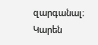զարգանալ։
Կարեն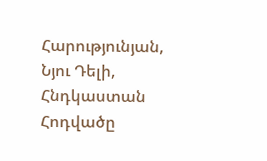Հարությունյան, Նյու Դելի, Հնդկաստան
Հոդվածը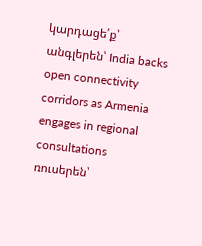կարդացե՛ք՝
անգլերեն՝ India backs open connectivity corridors as Armenia engages in regional consultations
ռուսերեն՝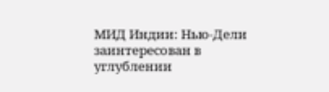МИД Индии: Нью-Дели заинтересован в углублении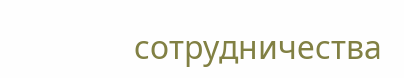сотрудничества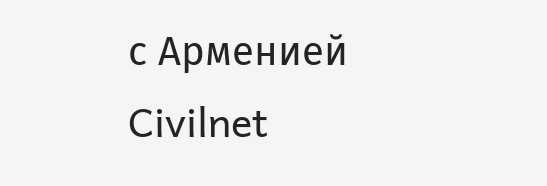с Арменией
Civilnet